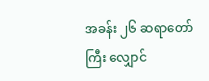အခန်း ၂၆ ဆရာတော်ကြီး လျှောင်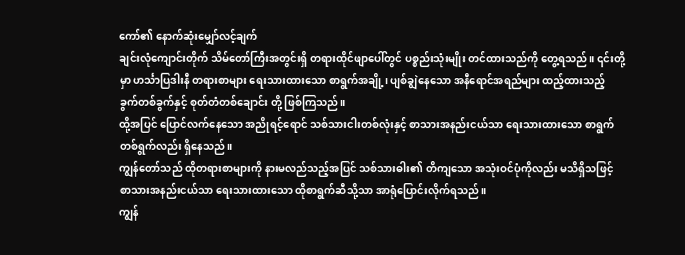ကော်၏ နောက်ဆုံးမျှော်လင့်ချက်
ချင်းလုံကျောင်းတိုက် သိမ်တော်ကြီးအတွင်းရှိ တရားထိုင်ဖျာပေါ်တွင် ပစ္စည်းသုံးမျိုး တင်ထားသည်ကို တွေ့ရသည်။ ၎င်းတို့မှာ ဟင်္သာပြဒါးနီ တရားစာများ ရေးသားထားသော စာရွက်အချို့၊ ပျစ်ချွဲနေသော အနီရောင်အရည်များ ထည့်ထားသည့် ခွက်တစ်ခွက်နှင့် စုတ်တံတစ်ချောင်း တို့ ဖြစ်ကြသည်။
ထို့အပြင် ပြောင်လက်နေသော အညိုရင့်ရောင် သစ်သားငါးတစ်လုံးနှင့် စာသားအနည်းငယ်သာ ရေးသားထားသော စာရွက်တစ်ရွက်လည်း ရှိနေသည်။
ကျွန်တော်သည် ထိုတရားစာများကို နားမလည်သည့်အပြင် သစ်သားဓါး၏ တိကျသော အသုံးဝင်ပုံကိုလည်း မသိရှိသဖြင့် စာသားအနည်းငယ်သာ ရေးသားထားသော ထိုစာရွက်ဆီသို့သာ အာရုံပြောင်းလိုက်ရသည်။
ကျွန်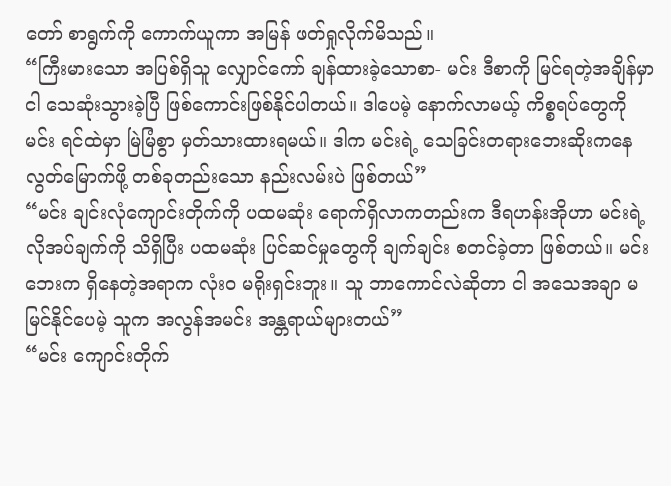တော် စာရွက်ကို ကောက်ယူကာ အမြန် ဖတ်ရှုလိုက်မိသည်။
“ကြီးမားသော အပြစ်ရှိသူ လျှောင်ကော် ချန်ထားခဲ့သောစာ- မင်း ဒီစာကို မြင်ရတဲ့အချိန်မှာ ငါ သေဆုံးသွားခဲ့ပြီ ဖြစ်ကောင်းဖြစ်နိုင်ပါတယ်။ ဒါပေမဲ့ နောက်လာမယ့် ကိစ္စရပ်တွေကို မင်း ရင်ထဲမှာ မြဲမြံစွာ မှတ်သားထားရမယ်။ ဒါက မင်းရဲ့ သေခြင်းတရားဘေးဆိုးကနေ လွတ်မြောက်ဖို့ တစ်ခုတည်းသော နည်းလမ်းပဲ ဖြစ်တယ်”
“မင်း ချင်းလုံကျောင်းတိုက်ကို ပထမဆုံး ရောက်ရှိလာကတည်းက ဒီရဟန်းအိုဟာ မင်းရဲ့ လိုအပ်ချက်ကို သိရှိပြီး ပထမဆုံး ပြင်ဆင်မှုတွေကို ချက်ချင်း စတင်ခဲ့တာ ဖြစ်တယ်။ မင်းဘေးက ရှိနေတဲ့အရာက လုံးဝ မရိုးရှင်းဘူး။ သူ ဘာကောင်လဲဆိုတာ ငါ အသေအချာ မမြင်နိုင်ပေမဲ့ သူက အလွန်အမင်း အန္တရာယ်များတယ်”
“မင်း ကျောင်းတိုက်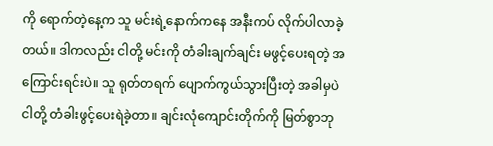ကို ရောက်တဲ့နေ့က သူ မင်းရဲ့နောက်ကနေ အနီးကပ် လိုက်ပါလာခဲ့တယ်။ ဒါကလည်း ငါတို့ မင်းကို တံခါးချက်ချင်း မဖွင့်ပေးရတဲ့ အကြောင်းရင်းပဲ။ သူ ရုတ်တရက် ပျောက်ကွယ်သွားပြီးတဲ့ အခါမှပဲ ငါတို့ တံခါးဖွင့်ပေးရဲခဲ့တာ။ ချင်းလုံကျောင်းတိုက်ကို မြတ်စွာဘု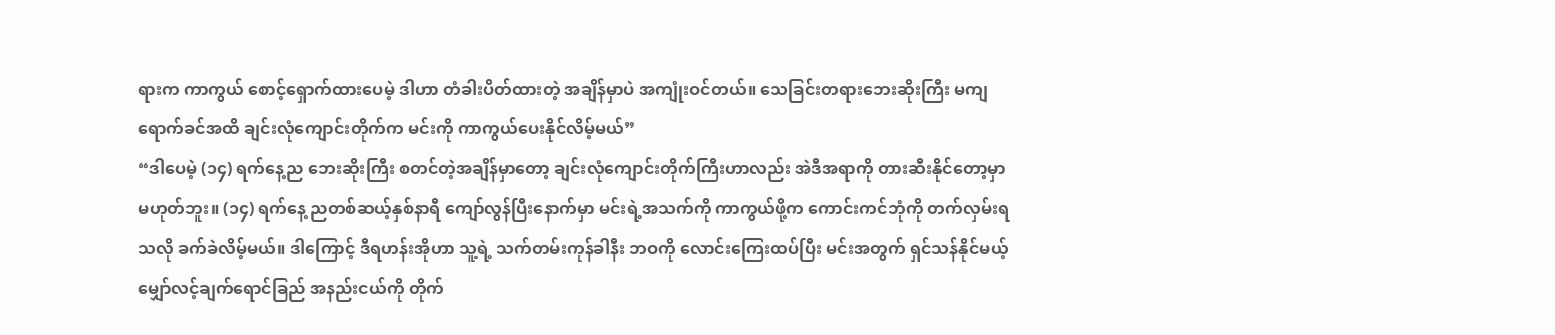ရားက ကာကွယ် စောင့်ရှောက်ထားပေမဲ့ ဒါဟာ တံခါးပိတ်ထားတဲ့ အချိန်မှာပဲ အကျုံးဝင်တယ်။ သေခြင်းတရားဘေးဆိုးကြီး မကျရောက်ခင်အထိ ချင်းလုံကျောင်းတိုက်က မင်းကို ကာကွယ်ပေးနိုင်လိမ့်မယ်”
“ဒါပေမဲ့ (၁၄) ရက်နေ့ည ဘေးဆိုးကြီး စတင်တဲ့အချိန်မှာတော့ ချင်းလုံကျောင်းတိုက်ကြီးဟာလည်း အဲဒီအရာကို တားဆီးနိုင်တော့မှာ မဟုတ်ဘူး။ (၁၄) ရက်နေ့ ညတစ်ဆယ့်နှစ်နာရီ ကျော်လွန်ပြီးနောက်မှာ မင်းရဲ့အသက်ကို ကာကွယ်ဖို့က ကောင်းကင်ဘုံကို တက်လှမ်းရသလို ခက်ခဲလိမ့်မယ်။ ဒါကြောင့် ဒီရဟန်းအိုဟာ သူ့ရဲ့ သက်တမ်းကုန်ခါနီး ဘဝကို လောင်းကြေးထပ်ပြီး မင်းအတွက် ရှင်သန်နိုင်မယ့် မျှော်လင့်ချက်ရောင်ခြည် အနည်းငယ်ကို တိုက်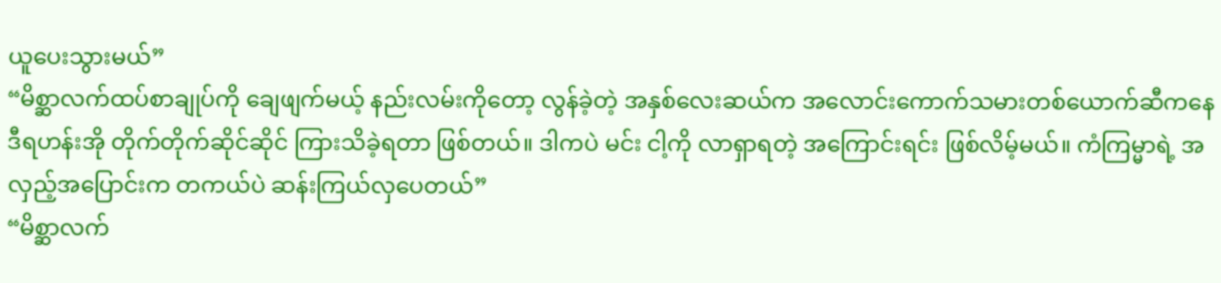ယူပေးသွားမယ်”
“မိစ္ဆာလက်ထပ်စာချုပ်ကို ချေဖျက်မယ့် နည်းလမ်းကိုတော့ လွန်ခဲ့တဲ့ အနှစ်လေးဆယ်က အလောင်းကောက်သမားတစ်ယောက်ဆီကနေ ဒီရဟန်းအို တိုက်တိုက်ဆိုင်ဆိုင် ကြားသိခဲ့ရတာ ဖြစ်တယ်။ ဒါကပဲ မင်း ငါ့ကို လာရှာရတဲ့ အကြောင်းရင်း ဖြစ်လိမ့်မယ်။ ကံကြမ္မာရဲ့ အလှည့်အပြောင်းက တကယ်ပဲ ဆန်းကြယ်လှပေတယ်”
“မိစ္ဆာလက်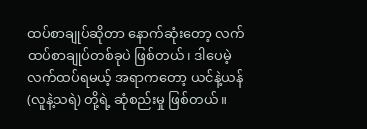ထပ်စာချုပ်ဆိုတာ နောက်ဆုံးတော့ လက်ထပ်စာချုပ်တစ်ခုပဲ ဖြစ်တယ်၊ ဒါပေမဲ့ လက်ထပ်ရမယ့် အရာကတော့ ယင်နဲ့ယန် (လူနဲ့သရဲ) တို့ရဲ့ ဆုံစည်းမှု ဖြစ်တယ်။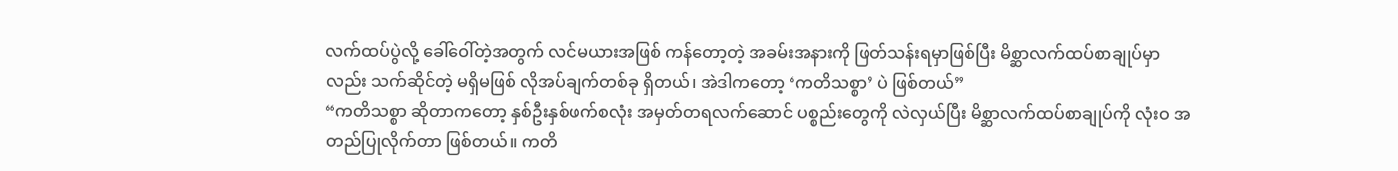လက်ထပ်ပွဲလို့ ခေါ်ဝေါ်တဲ့အတွက် လင်မယားအဖြစ် ကန်တော့တဲ့ အခမ်းအနားကို ဖြတ်သန်းရမှာဖြစ်ပြီး မိစ္ဆာလက်ထပ်စာချုပ်မှာလည်း သက်ဆိုင်တဲ့ မရှိမဖြစ် လိုအပ်ချက်တစ်ခု ရှိတယ်၊ အဲဒါကတော့ ‘ကတိသစ္စာ’ ပဲ ဖြစ်တယ်”
“ကတိသစ္စာ ဆိုတာကတော့ နှစ်ဦးနှစ်ဖက်စလုံး အမှတ်တရလက်ဆောင် ပစ္စည်းတွေကို လဲလှယ်ပြီး မိစ္ဆာလက်ထပ်စာချုပ်ကို လုံးဝ အတည်ပြုလိုက်တာ ဖြစ်တယ်။ ကတိ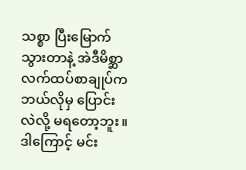သစ္စာ ပြီးမြောက်သွားတာနဲ့ အဲဒီမိစ္ဆာလက်ထပ်စာချုပ်က ဘယ်လိုမှ ပြောင်းလဲလို့ မရတော့ဘူး။ ဒါကြောင့် မင်း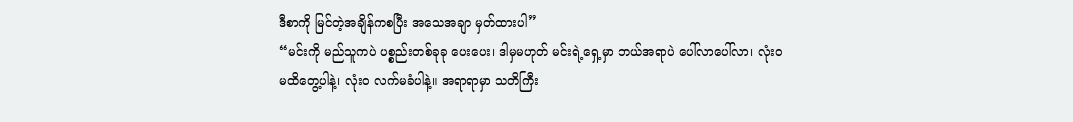ဒီစာကို မြင်တဲ့အချိန်ကစပြီး အသေအချာ မှတ်ထားပါ”
“မင်းကို မည်သူကပဲ ပစ္စည်းတစ်ခုခု ပေးပေး၊ ဒါမှမဟုတ် မင်းရဲ့ရှေ့မှာ ဘယ်အရာပဲ ပေါ်လာပေါ်လာ၊ လုံးဝ မထိတွေ့ပါနဲ့၊ လုံးဝ လက်မခံပါနဲ့။ အရာရာမှာ သတိကြီး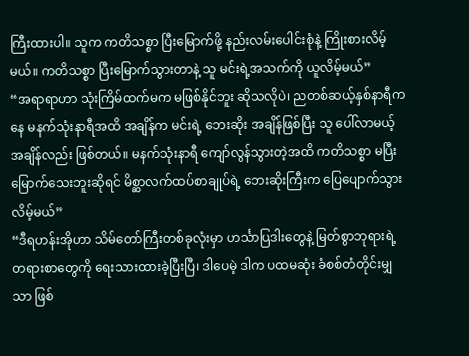ကြီးထားပါ။ သူက ကတိသစ္စာ ပြီးမြောက်ဖို့ နည်းလမ်းပေါင်းစုံနဲ့ ကြိုးစားလိမ့်မယ်။ ကတိသစ္စာ ပြီးမြောက်သွားတာနဲ့ သူ မင်းရဲ့အသက်ကို ယူလိမ့်မယ်”
“အရာရာဟာ သုံးကြိမ်ထက်မက မဖြစ်နိုင်ဘူး ဆိုသလိုပဲ၊ ညတစ်ဆယ့်နှစ်နာရီကနေ မနက်သုံးနာရီအထိ အချိန်က မင်းရဲ့ ဘေးဆိုး အချိန်ဖြစ်ပြီး သူ ပေါ်လာမယ့် အချိန်လည်း ဖြစ်တယ်။ မနက်သုံးနာရီ ကျော်လွန်သွားတဲ့အထိ ကတိသစ္စာ မပြီးမြောက်သေးဘူးဆိုရင် မိစ္ဆာလက်ထပ်စာချုပ်ရဲ့ ဘေးဆိုးကြီးက ပြေပျောက်သွားလိမ့်မယ်”
“ဒီရဟန်းအိုဟာ သိမ်တော်ကြီးတစ်ခုလုံးမှာ ဟင်္သာပြဒါးတွေနဲ့ မြတ်စွာဘုရားရဲ့ တရားစာတွေကို ရေးသားထားခဲ့ပြီးပြီ၊ ဒါပေမဲ့ ဒါက ပထမဆုံး ခံစစ်တံတိုင်းမျှသာ ဖြစ်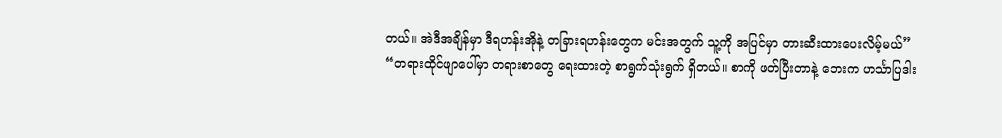တယ်။ အဲဒီအချိန်မှာ ဒီရဟန်းအိုနဲ့ တခြားရဟန်းတွေက မင်းအတွက် သူ့ကို အပြင်မှာ တားဆီးထားပေးလိမ့်မယ်”
“တရားထိုင်ဖျာပေါ်မှာ တရားစာတွေ ရေးထားတဲ့ စာရွက်သုံးရွက် ရှိတယ်။ စာကို ဖတ်ပြီးတာနဲ့ ဘေးက ဟင်္သာပြဒါး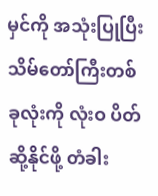မှင်ကို အသုံးပြုပြီး သိမ်တော်ကြီးတစ်ခုလုံးကို လုံးဝ ပိတ်ဆို့နိုင်ဖို့ တံခါး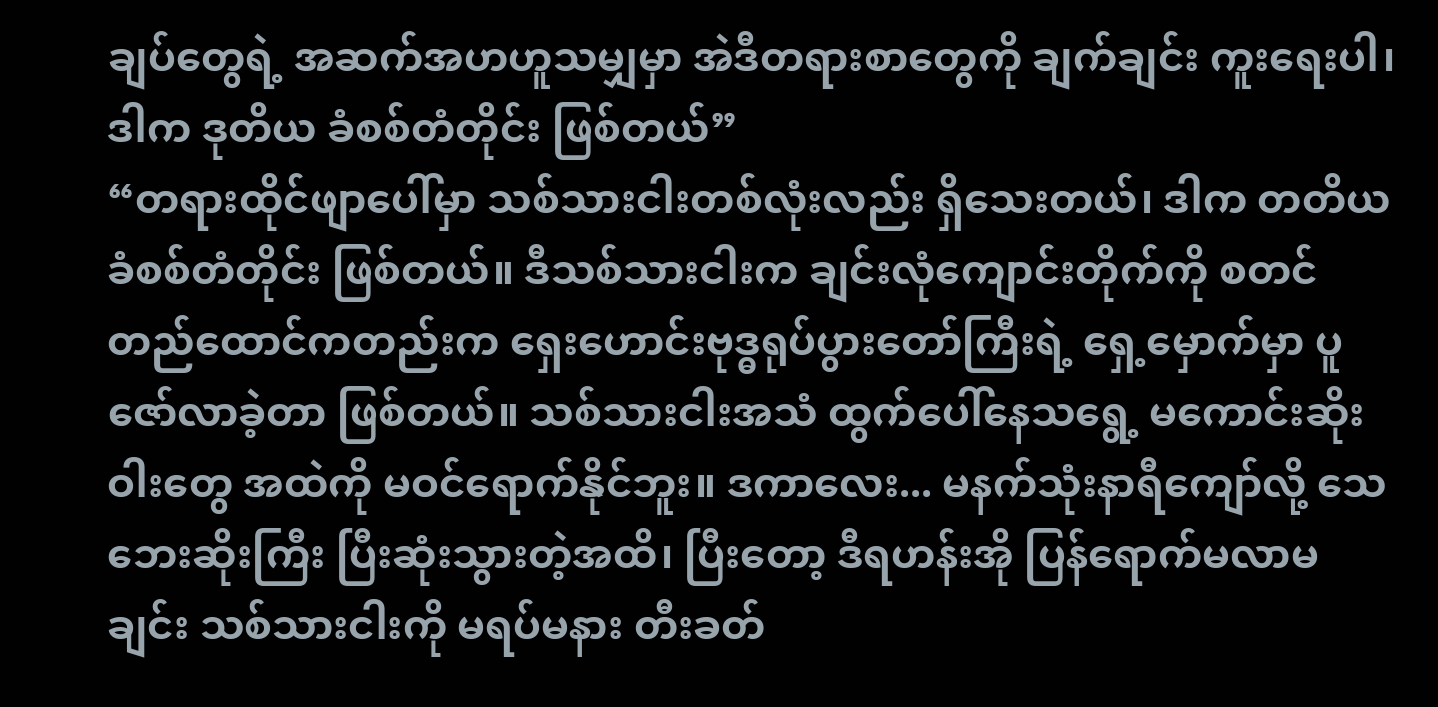ချပ်တွေရဲ့ အဆက်အဟဟူသမျှမှာ အဲဒီတရားစာတွေကို ချက်ချင်း ကူးရေးပါ၊ ဒါက ဒုတိယ ခံစစ်တံတိုင်း ဖြစ်တယ်”
“တရားထိုင်ဖျာပေါ်မှာ သစ်သားငါးတစ်လုံးလည်း ရှိသေးတယ်၊ ဒါက တတိယ ခံစစ်တံတိုင်း ဖြစ်တယ်။ ဒီသစ်သားငါးက ချင်းလုံကျောင်းတိုက်ကို စတင်တည်ထောင်ကတည်းက ရှေးဟောင်းဗုဒ္ဓရုပ်ပွားတော်ကြီးရဲ့ ရှေ့မှောက်မှာ ပူဇော်လာခဲ့တာ ဖြစ်တယ်။ သစ်သားငါးအသံ ထွက်ပေါ်နေသရွေ့ မကောင်းဆိုးဝါးတွေ အထဲကို မဝင်ရောက်နိုင်ဘူး။ ဒကာလေး... မနက်သုံးနာရီကျော်လို့ သေဘေးဆိုးကြီး ပြီးဆုံးသွားတဲ့အထိ၊ ပြီးတော့ ဒီရဟန်းအို ပြန်ရောက်မလာမချင်း သစ်သားငါးကို မရပ်မနား တီးခတ်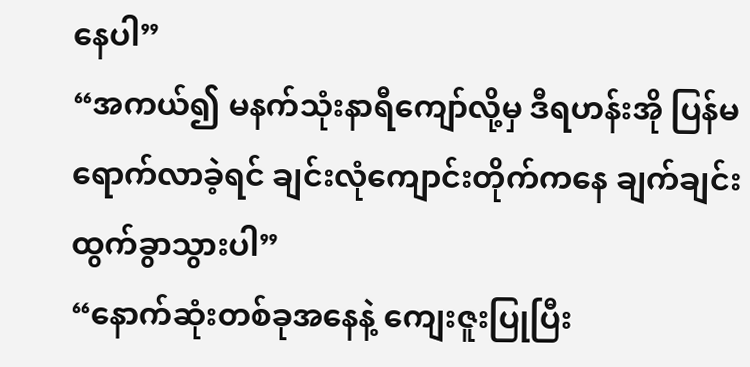နေပါ”
“အကယ်၍ မနက်သုံးနာရီကျော်လို့မှ ဒီရဟန်းအို ပြန်မရောက်လာခဲ့ရင် ချင်းလုံကျောင်းတိုက်ကနေ ချက်ချင်း ထွက်ခွာသွားပါ”
“နောက်ဆုံးတစ်ခုအနေနဲ့ ကျေးဇူးပြုပြီး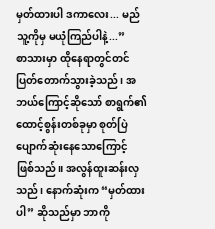မှတ်ထားပါ ဒကာလေး... မည်သူ့ကိုမှ မယုံကြည်ပါနဲ့...”
စာသားမှာ ထိုနေရာတွင်တင် ပြတ်တောက်သွားခဲ့သည်၊ အဘယ်ကြောင့်ဆိုသော် စာရွက်၏ ထောင့်စွန်းတစ်ခုမှာ စုတ်ပြဲပျောက်ဆုံးနေသောကြောင့် ဖြစ်သည်။ အလွန်ထူးဆန်းလှသည်၊ နောက်ဆုံးက “မှတ်ထားပါ” ဆိုသည်မှာ ဘာကို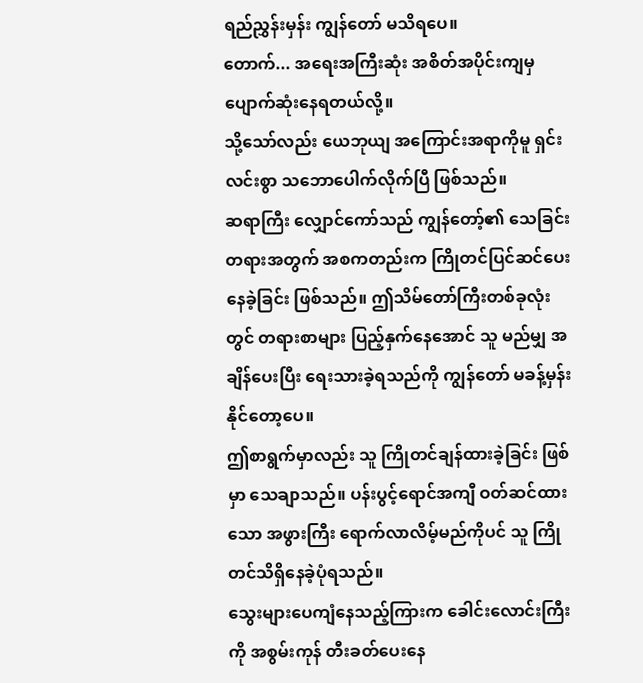ရည်ညွှန်းမှန်း ကျွန်တော် မသိရပေ။
တောက်... အရေးအကြီးဆုံး အစိတ်အပိုင်းကျမှ ပျောက်ဆုံးနေရတယ်လို့။
သို့သော်လည်း ယေဘုယျ အကြောင်းအရာကိုမူ ရှင်းလင်းစွာ သဘောပေါက်လိုက်ပြီ ဖြစ်သည်။
ဆရာကြီး လျှောင်ကော်သည် ကျွန်တော့်၏ သေခြင်းတရားအတွက် အစကတည်းက ကြိုတင်ပြင်ဆင်ပေးနေခဲ့ခြင်း ဖြစ်သည်။ ဤသိမ်တော်ကြီးတစ်ခုလုံးတွင် တရားစာများ ပြည့်နှက်နေအောင် သူ မည်မျှ အချိန်ပေးပြီး ရေးသားခဲ့ရသည်ကို ကျွန်တော် မခန့်မှန်းနိုင်တော့ပေ။
ဤစာရွက်မှာလည်း သူ ကြိုတင်ချန်ထားခဲ့ခြင်း ဖြစ်မှာ သေချာသည်။ ပန်းပွင့်ရောင်အကျီ ဝတ်ဆင်ထားသော အဖွားကြီး ရောက်လာလိမ့်မည်ကိုပင် သူ ကြိုတင်သိရှိနေခဲ့ပုံရသည်။
သွေးများပေကျံနေသည့်ကြားက ခေါင်းလောင်းကြီးကို အစွမ်းကုန် တီးခတ်ပေးနေ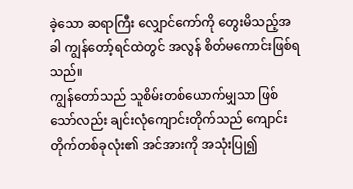ခဲ့သော ဆရာကြီး လျှောင်ကော်ကို တွေးမိသည့်အခါ ကျွန်တော့်ရင်ထဲတွင် အလွန် စိတ်မကောင်းဖြစ်ရသည်။
ကျွန်တော်သည် သူစိမ်းတစ်ယောက်မျှသာ ဖြစ်သော်လည်း ချင်းလုံကျောင်းတိုက်သည် ကျောင်းတိုက်တစ်ခုလုံး၏ အင်အားကို အသုံးပြု၍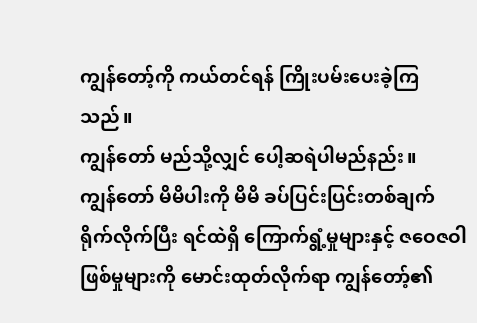ကျွန်တော့်ကို ကယ်တင်ရန် ကြိုးပမ်းပေးခဲ့ကြသည်။
ကျွန်တော် မည်သို့လျှင် ပေါ့ဆရဲပါမည်နည်း။
ကျွန်တော် မိမိပါးကို မိမိ ခပ်ပြင်းပြင်းတစ်ချက် ရိုက်လိုက်ပြီး ရင်ထဲရှိ ကြောက်ရွံ့မှုများနှင့် ဇဝေဇဝါဖြစ်မှုများကို မောင်းထုတ်လိုက်ရာ ကျွန်တော့်၏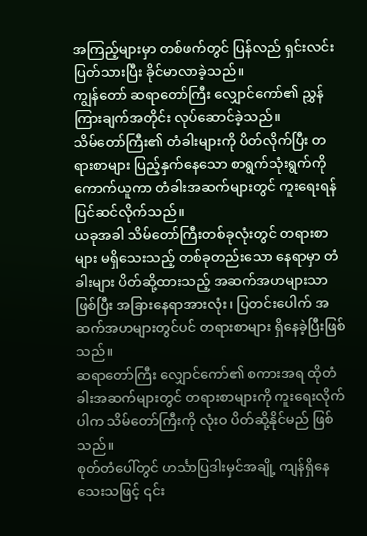အကြည့်များမှာ တစ်ဖက်တွင် ပြန်လည် ရှင်းလင်းပြတ်သားပြီး ခိုင်မာလာခဲ့သည်။
ကျွန်တော် ဆရာတော်ကြီး လျှောင်ကော်၏ ညွှန်ကြားချက်အတိုင်း လုပ်ဆောင်ခဲ့သည်။
သိမ်တော်ကြီး၏ တံခါးများကို ပိတ်လိုက်ပြီး တရားစာများ ပြည့်နှက်နေသော စာရွက်သုံးရွက်ကို ကောက်ယူကာ တံခါးအဆက်များတွင် ကူးရေးရန် ပြင်ဆင်လိုက်သည်။
ယခုအခါ သိမ်တော်ကြီးတစ်ခုလုံးတွင် တရားစာများ မရှိသေးသည့် တစ်ခုတည်းသော နေရာမှာ တံခါးများ ပိတ်ဆို့ထားသည့် အဆက်အဟများသာ ဖြစ်ပြီး အခြားနေရာအားလုံး၊ ပြတင်းပေါက် အဆက်အဟများတွင်ပင် တရားစာများ ရှိနေခဲ့ပြီးဖြစ်သည်။
ဆရာတော်ကြီး လျှောင်ကော်၏ စကားအရ ထိုတံခါးအဆက်များတွင် တရားစာများကို ကူးရေးလိုက်ပါက သိမ်တော်ကြီးကို လုံးဝ ပိတ်ဆို့နိုင်မည် ဖြစ်သည်။
စုတ်တံပေါ်တွင် ဟင်္သာပြဒါးမှင်အချို့ ကျန်ရှိနေသေးသဖြင့် ၎င်း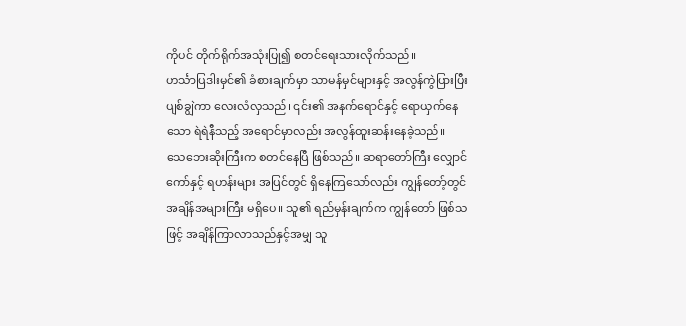ကိုပင် တိုက်ရိုက်အသုံးပြု၍ စတင်ရေးသားလိုက်သည်။
ဟင်္သာပြဒါးမှင်၏ ခံစားချက်မှာ သာမန်မှင်များနှင့် အလွန်ကွဲပြားပြီး ပျစ်ချွဲကာ လေးလံလှသည်၊ ၎င်း၏ အနက်ရောင်နှင့် ရောယှက်နေသော ရဲရဲနီသည့် အရောင်မှာလည်း အလွန်ထူးဆန်းနေခဲ့သည်။
သေဘေးဆိုးကြီးက စတင်နေပြီ ဖြစ်သည်။ ဆရာတော်ကြီး လျှောင်ကော်နှင့် ရဟန်းများ အပြင်တွင် ရှိနေကြသော်လည်း ကျွန်တော့်တွင် အချိန်အများကြီး မရှိပေ။ သူ၏ ရည်မှန်းချက်က ကျွန်တော် ဖြစ်သဖြင့် အချိန်ကြာလာသည်နှင့်အမျှ သူ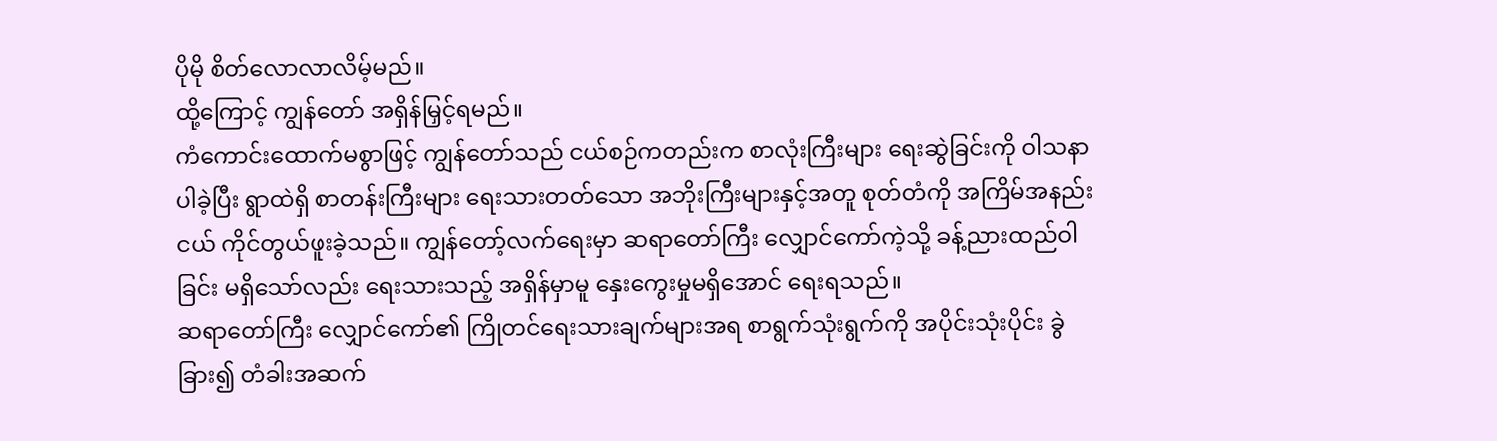ပိုမို စိတ်လောလာလိမ့်မည်။
ထို့ကြောင့် ကျွန်တော် အရှိန်မြှင့်ရမည်။
ကံကောင်းထောက်မစွာဖြင့် ကျွန်တော်သည် ငယ်စဉ်ကတည်းက စာလုံးကြီးများ ရေးဆွဲခြင်းကို ဝါသနာပါခဲ့ပြီး ရွာထဲရှိ စာတန်းကြီးများ ရေးသားတတ်သော အဘိုးကြီးများနှင့်အတူ စုတ်တံကို အကြိမ်အနည်းငယ် ကိုင်တွယ်ဖူးခဲ့သည်။ ကျွန်တော့်လက်ရေးမှာ ဆရာတော်ကြီး လျှောင်ကော်ကဲ့သို့ ခန့်ညားထည်ဝါခြင်း မရှိသော်လည်း ရေးသားသည့် အရှိန်မှာမူ နှေးကွေးမှုမရှိအောင် ရေးရသည်။
ဆရာတော်ကြီး လျှောင်ကော်၏ ကြိုတင်ရေးသားချက်များအရ စာရွက်သုံးရွက်ကို အပိုင်းသုံးပိုင်း ခွဲခြား၍ တံခါးအဆက်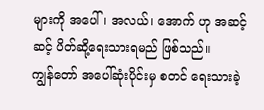များကို အပေါ်၊ အလယ်၊ အောက် ဟု အဆင့်ဆင့် ပိတ်ဆို့ရေးသားရမည် ဖြစ်သည်။
ကျွန်တော် အပေါ်ဆုံးပိုင်းမှ စတင် ရေးသားခဲ့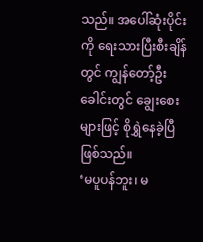သည်။ အပေါ်ဆုံးပိုင်းကို ရေးသားပြီးစီးချိန်တွင် ကျွန်တော့်ဦးခေါင်းတွင် ချွေးစေးများဖြင့် စိုရွှဲနေခဲ့ပြီ ဖြစ်သည်။
‘မပူပန်ဘူး၊ မ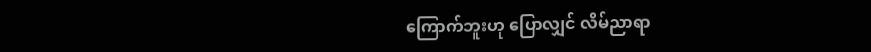ကြောက်ဘူးဟု ပြောလျှင် လိမ်ညာရာ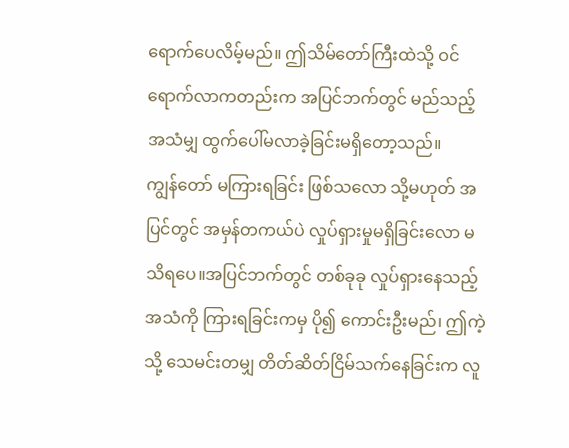ရောက်ပေလိမ့်မည်။ ဤသိမ်တော်ကြီးထဲသို့ ဝင်ရောက်လာကတည်းက အပြင်ဘက်တွင် မည်သည့်အသံမျှ ထွက်ပေါ်မလာခဲ့ခြင်းမရှိတော့သည်။
ကျွန်တော် မကြားရခြင်း ဖြစ်သလော သို့မဟုတ် အပြင်တွင် အမှန်တကယ်ပဲ လှုပ်ရှားမှုမရှိခြင်းလော မသိရပေ။အပြင်ဘက်တွင် တစ်ခုခု လှုပ်ရှားနေသည့် အသံကို ကြားရခြင်းကမှ ပို၍ ကောင်းဦးမည်၊ ဤကဲ့သို့ သေမင်းတမျှ တိတ်ဆိတ်ငြိမ်သက်နေခြင်းက လူ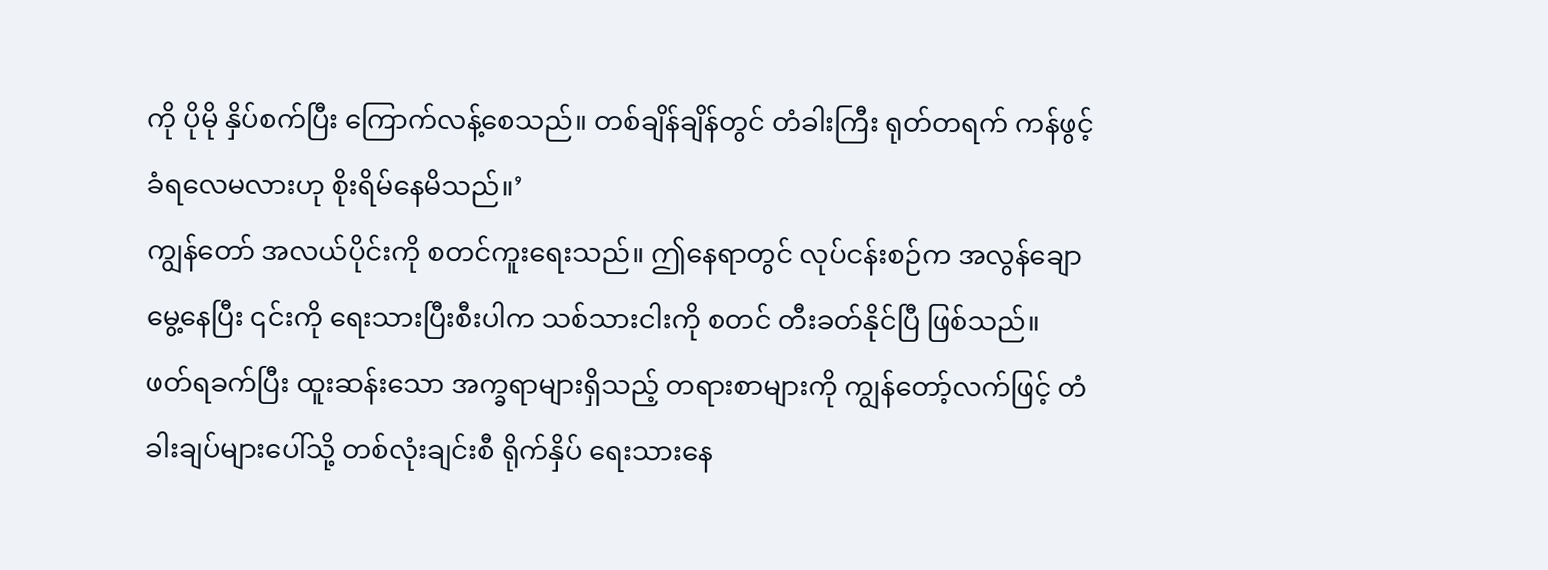ကို ပိုမို နှိပ်စက်ပြီး ကြောက်လန့်စေသည်။ တစ်ချိန်ချိန်တွင် တံခါးကြီး ရုတ်တရက် ကန်ဖွင့်ခံရလေမလားဟု စိုးရိမ်နေမိသည်။’
ကျွန်တော် အလယ်ပိုင်းကို စတင်ကူးရေးသည်။ ဤနေရာတွင် လုပ်ငန်းစဉ်က အလွန်ချောမွေ့နေပြီး ၎င်းကို ရေးသားပြီးစီးပါက သစ်သားငါးကို စတင် တီးခတ်နိုင်ပြီ ဖြစ်သည်။
ဖတ်ရခက်ပြီး ထူးဆန်းသော အက္ခရာများရှိသည့် တရားစာများကို ကျွန်တော့်လက်ဖြင့် တံခါးချပ်များပေါ်သို့ တစ်လုံးချင်းစီ ရိုက်နှိပ် ရေးသားနေ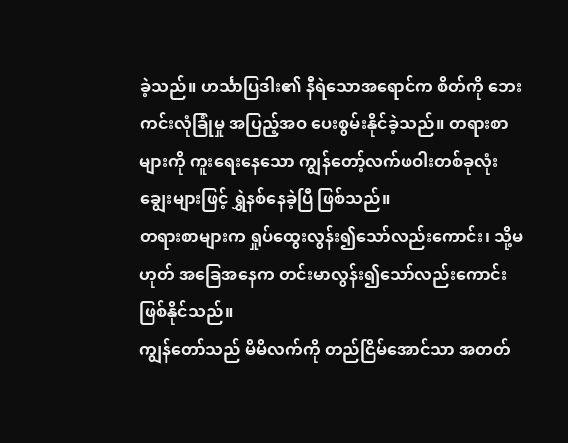ခဲ့သည်။ ဟင်္သာပြဒါး၏ နီရဲသောအရောင်က စိတ်ကို ဘေးကင်းလုံခြုံမှု အပြည့်အဝ ပေးစွမ်းနိုင်ခဲ့သည်။ တရားစာများကို ကူးရေးနေသော ကျွန်တော့်လက်ဖဝါးတစ်ခုလုံး ချွေးများဖြင့် ရွှဲနစ်နေခဲ့ပြီ ဖြစ်သည်။
တရားစာများက ရှုပ်ထွေးလွန်း၍သော်လည်းကောင်း၊ သို့မဟုတ် အခြေအနေက တင်းမာလွန်း၍သော်လည်းကောင်း ဖြစ်နိုင်သည်။
ကျွန်တော်သည် မိမိလက်ကို တည်ငြိမ်အောင်သာ အတတ်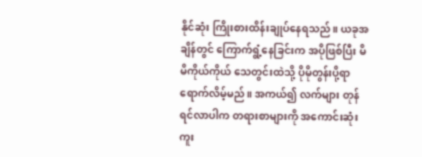နိုင်ဆုံး ကြိုးစားထိန်းချုပ်နေရသည်။ ယခုအချိန်တွင် ကြောက်ရွံ့နေခြင်းက အပိုဖြစ်ပြီး မိမိကိုယ်ကိုယ် သေတွင်းထဲသို့ ပိုမိုတွန်းပို့ရာ ရောက်လိမ့်မည်။ အကယ်၍ လက်များ တုန်ရင်လာပါက တရားစာများကို အကောင်းဆုံး ကူး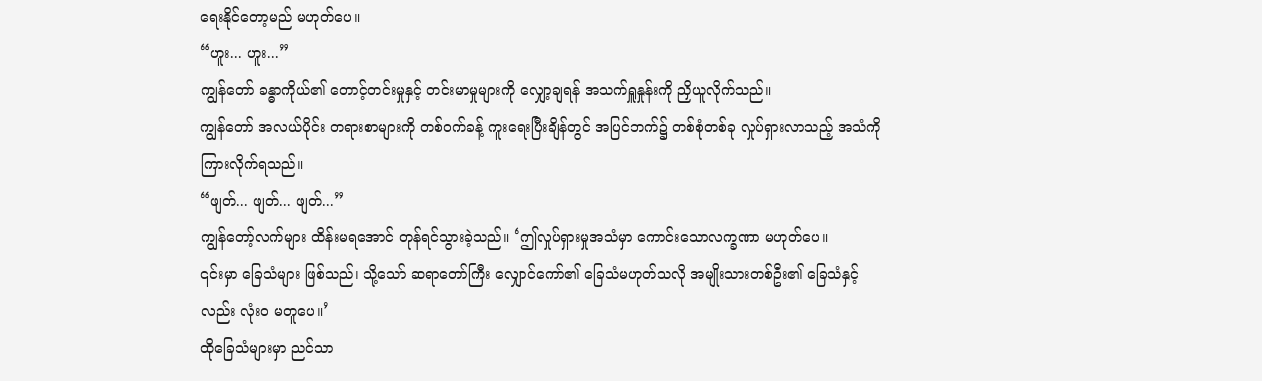ရေးနိုင်တော့မည် မဟုတ်ပေ။
“ဟူး... ဟူး...”
ကျွန်တော် ခန္ဓာကိုယ်၏ တောင့်တင်းမှုနှင့် တင်းမာမှုများကို လျှော့ချရန် အသက်ရှူနှုန်းကို ညှိယူလိုက်သည်။
ကျွန်တော် အလယ်ပိုင်း တရားစာများကို တစ်ဝက်ခန့် ကူးရေးပြီးချိန်တွင် အပြင်ဘက်၌ တစ်စုံတစ်ခု လှုပ်ရှားလာသည့် အသံကို ကြားလိုက်ရသည်။
“ဖျတ်... ဖျတ်... ဖျတ်...”
ကျွန်တော့်လက်များ ထိန်းမရအောင် တုန်ရင်သွားခဲ့သည်။ ‘ဤလှုပ်ရှားမှုအသံမှာ ကောင်းသောလက္ခဏာ မဟုတ်ပေ။
၎င်းမှာ ခြေသံများ ဖြစ်သည်၊ သို့သော် ဆရာတော်ကြီး လျှောင်ကော်၏ ခြေသံမဟုတ်သလို အမျိုးသားတစ်ဦး၏ ခြေသံနှင့်လည်း လုံးဝ မတူပေ။’
ထိုခြေသံများမှာ ညင်သာ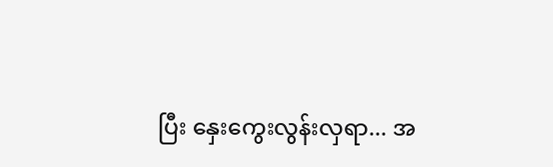ပြီး နှေးကွေးလွန်းလှရာ... အ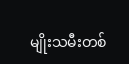မျိုးသမီးတစ်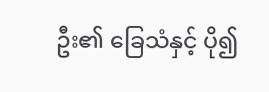ဦး၏ ခြေသံနှင့် ပို၍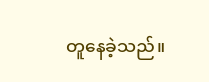တူနေခဲ့သည်။